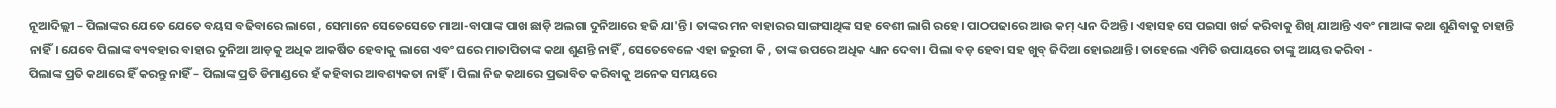ନୂଆଦିଲ୍ଲୀ – ପିଲାଙ୍କର ଯେତେ ଯେତେ ବୟସ ବଢିବାରେ ଲାଗେ , ସେମାନେ ସେତେସେତେ ମାଆ-ବାପାଙ୍କ ପାଖ ଛାଡ଼ି ଅଲଗା ଦୁନିଆରେ ହଜି ଯା'ନ୍ତି। ତାଙ୍କର ମନ ବାହାରର ସାଙ୍ଗସାଥିଙ୍କ ସହ ବେଶୀ ଲାଗି ରହେ। ପାଠପଢାରେ ଆଉ କମ୍ ଧ୍ୟାନ ଦିଅନ୍ତି। ଏହାସହ ସେ ପଇସା ଖର୍ଚ୍ଚ କରିବାକୁ ଶିଖି ଯାଆନ୍ତି ଏବଂ ମାଆଙ୍କ କଥା ଶୁଣିବାକୁ ଚାହାନ୍ତି ନାହିଁ। ଯେବେ ପିଲାଙ୍କ ବ୍ୟବହାର ବାହାର ଦୁନିଆ ଆଡ଼କୁ ଅଧିକ ଆକର୍ଷିତ ହେବାକୁ ଲାଗେ ଏବଂ ଘରେ ମାତାପିତାଙ୍କ କଥା ଶୁଣନ୍ତି ନାହିଁ , ସେତେବେଳେ ଏହା ଜରୁରୀ କି , ତାଙ୍କ ଉପରେ ଅଧିକ ଧ୍ୟାନ ଦେବା। ପିଲା ବଡ଼ ହେବା ସହ ଖୁବ୍ ଜିଦିଆ ହୋଇଥାନ୍ତି। ତାହେଲେ ଏମିତି ଉପାୟରେ ତାଙ୍କୁ ଆୟତ୍ତ କରିବା -
ପିଲାଙ୍କ ପ୍ରତି କଥାରେ ହିଁ କରନ୍ତୁ ନାହିଁ – ପିଲାଙ୍କ ପ୍ରତି ଡିମାଣ୍ଡରେ ହଁ କହିବାର ଆବଶ୍ୟକତା ନାହିଁ। ପିଲା ନିଜ କଥାରେ ପ୍ରଭାବିତ କରିବାକୁ ଅନେକ ସମୟରେ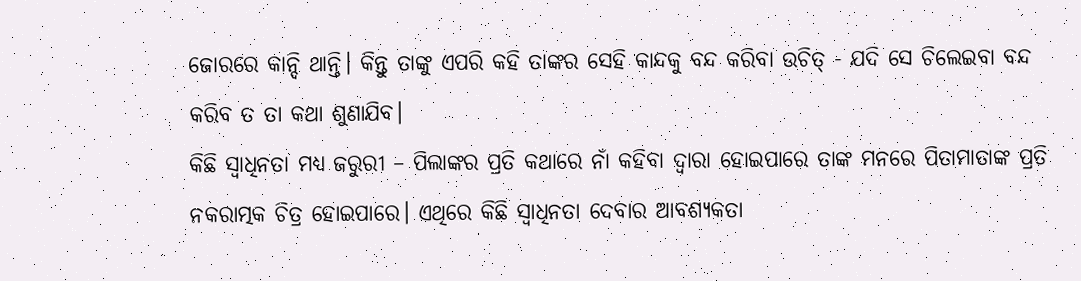ଜୋରରେ କାନ୍ଦି ଥାନ୍ତି। କିନ୍ତୁ ତାଙ୍କୁ ଏପରି କହି ତାଙ୍କର ସେହି କାନ୍ଦକୁ ବନ୍ଦ କରିବା ଉଚିତ୍ - ଯଦି ସେ ଚିଲେଇବା ବନ୍ଦ କରିବ ତ ତା କଥା ଶୁଣାଯିବ।
କିଛି ସ୍ୱାଧିନତା ମଧ୍ୟ ଜରୁରୀ – ପିଲାଙ୍କର ପ୍ରତି କଥାରେ ନାଁ କହିବା ଦ୍ୱାରା ହୋଇପାରେ ତାଙ୍କ ମନରେ ପିତାମାତାଙ୍କ ପ୍ରତି ନକରାତ୍ମକ ଚିତ୍ର ହୋଇପାରେ। ଏଥିରେ କିଛି ସ୍ୱାଧିନତା ଦେବାର ଆବଶ୍ୟକତା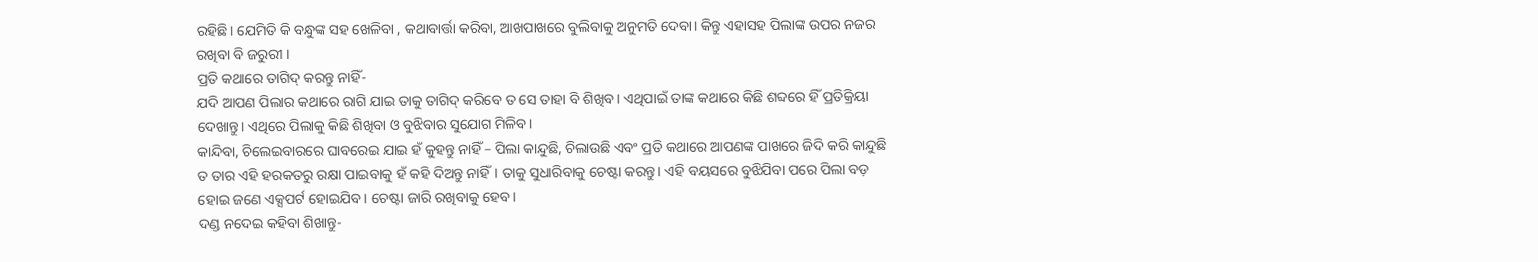ରହିଛି। ଯେମିତି କି ବନ୍ଧୁଙ୍କ ସହ ଖେଳିବା , କଥାବାର୍ତ୍ତା କରିବା, ଆଖପାଖରେ ବୁଲିବାକୁ ଅନୁମତି ଦେବା। କିନ୍ତୁ ଏହାସହ ପିଲାଙ୍କ ଉପର ନଜର ରଖିବା ବି ଜରୁରୀ ।
ପ୍ରତି କଥାରେ ତାଗିଦ୍ କରନ୍ତୁ ନାହିଁ-
ଯଦି ଆପଣ ପିଲାର କଥାରେ ରାଗି ଯାଇ ତାକୁ ତାଗିଦ୍ କରିବେ ତ ସେ ତାହା ବି ଶିଖିବ। ଏଥିପାଇଁ ତାଙ୍କ କଥାରେ କିଛି ଶବ୍ଦରେ ହିଁ ପ୍ରତିକ୍ରିୟା ଦେଖାନ୍ତୁ। ଏଥିରେ ପିଲାକୁ କିଛି ଶିଖିବା ଓ ବୁଝିବାର ସୁଯୋଗ ମିଳିବ।
କାନ୍ଦିବା, ଚିଲେଇବାରରେ ଘାବରେଇ ଯାଇ ହଁ କୁହନ୍ତୁ ନାହିଁ – ପିଲା କାନ୍ଦୁଛି, ଚିଲାଉଛି ଏବଂ ପ୍ରତି କଥାରେ ଆପଣଙ୍କ ପାଖରେ ଜିଦି କରି କାନ୍ଦୁଛି ତ ତାର ଏହି ହରକତରୁ ରକ୍ଷା ପାଇବାକୁ ହଁ କହି ଦିଅନ୍ତୁ ନାହିଁ। ତାକୁ ସୁଧାରିବାକୁ ଚେଷ୍ଟା କରନ୍ତୁ। ଏହି ବୟସରେ ବୁଝିଯିବା ପରେ ପିଲା ବଡ଼ ହୋଇ ଜଣେ ଏକ୍ସପର୍ଟ ହୋଇଯିବ। ଚେଷ୍ଟା ଜାରି ରଖିବାକୁ ହେବ।
ଦଣ୍ଡ ନଦେଇ କହିବା ଶିଖାନ୍ତୁ-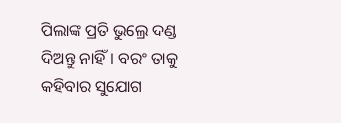ପିଲାଙ୍କ ପ୍ରତି ଭୁଲ୍ରେ ଦଣ୍ଡ ଦିଅନ୍ତୁ ନାହିଁ। ବରଂ ତାକୁ କହିବାର ସୁଯୋଗ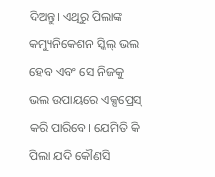ଦିଅନ୍ତୁ। ଏଥିରୁ ପିଲାଙ୍କ କମ୍ୟୁନିକେଶନ ସ୍କିଲ୍ ଭଲ ହେବ ଏବଂ ସେ ନିଜକୁ ଭଲ ଉପାୟରେ ଏକ୍ସପ୍ରେସ୍ କରି ପାରିବେ। ଯେମିତି କି ପିଲା ଯଦି କୌଣସି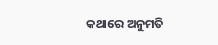କଥାରେ ଅନୁମତି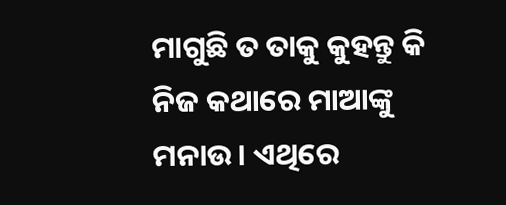ମାଗୁଛି ତ ତାକୁ କୁହନ୍ତୁ କି ନିଜ କଥାରେ ମାଆଙ୍କୁ ମନାଉ। ଏଥିରେ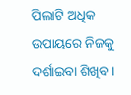ପିଲାଟି ଅଧିକ ଉପାୟରେ ନିଜକୁ ଦର୍ଶାଇବା ଶିଖିବ।